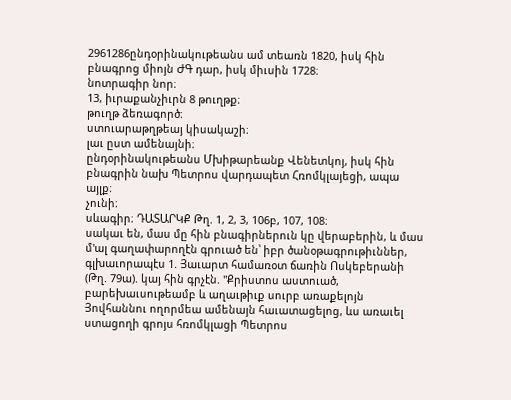2961286ընդօրինակութեանս ամ տեառն 1820, իսկ հին բնագրոց միոյն ԺԳ դար, իսկ միւսին 1728։
նոտրագիր նոր։
13, իւրաքանչիւրն 8 թուղթք։
թուղթ ձեռագործ։
ստուարաթղթեայ կիսակաշի։
լաւ ըստ ամենայնի։
ընդօրինակութեանս Մխիթարեանք Վենետկոյ, իսկ հին բնագրին նախ Պետրոս վարդապետ Հռոմկլայեցի, ապա այլք։
չունի։
սևագիր։ ԴԱՏԱՐԿՔ Թղ. 1, 2, 3, 106բ, 107, 108։
սակաւ են, մաս մը հին բնագիրներուն կը վերաբերին, և մաս մ'ալ գաղափարողէն գրուած են՝ իբր ծանօթագրութիւններ, գլխաւորապէս 1. Յաւարտ համառօտ ճառին Ոսկեբերանի (Թղ. 79ա). կայ հին գրչէն. "Քրիստոս աստուած, բարեխաւսութեամբ և աղաւթիւք սուրբ առաքելոյն Յովհաննու ողորմեա ամենայն հաւատացելոց, ևս առաւել ստացողի գրոյս հռոմկլացի Պետրոս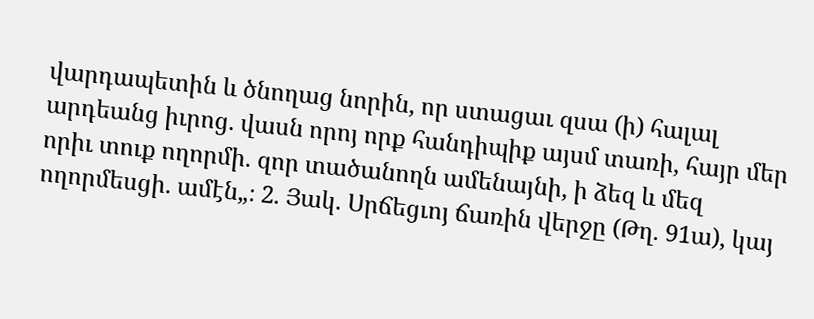վարդապետին և ծնողաց նորին, որ ստացաւ զսա (ի) հալալ արդեանց իւրոց. վասն որոյ որք հանդիպիք այսմ տառի, հայր մեր որիւ տուք ողորմի. զոր տածանողն ամենայնի, ի ձեզ և մեզ ողորմեսցի. ամէն„։ 2. Յակ. Սրճեցւոյ ճառին վերջը (Թղ. 91ա), կայ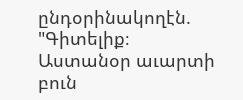ընդօրինակողէն. "Գիտելիք։ Աստանօր աւարտի բուն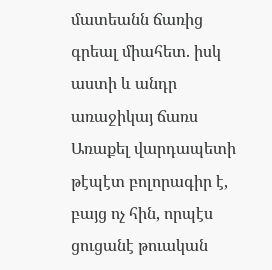մատեանն ճառից գրեալ միահետ. իսկ աստի և անդր առաջիկայ ճառս Առաքել վարդապետի թէպէտ բոլորագիր է, բայց ոչ հին, որպէս ցուցանէ թուական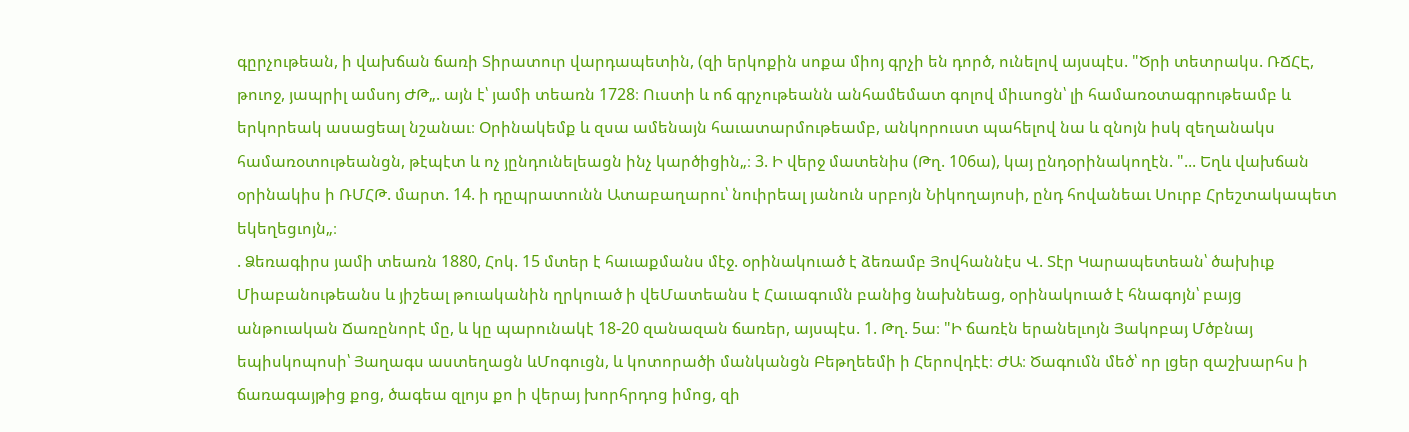գըրչութեան, ի վախճան ճառի Տիրատուր վարդապետին, (զի երկոքին սոքա միոյ գրչի են դործ, ունելով այսպէս. "Ծրի տետրակս. ՌՃՀԷ, թուոջ, յապրիլ ամսոյ ԺԹ„. այն է՝ յամի տեառն 1728։ Ուստի և ոճ գրչութեանն անհամեմատ գոլով միւսոցն՝ լի համառօտագրութեամբ և երկորեակ ասացեալ նշանաւ։ Օրինակեմք և զսա ամենայն հաւատարմութեամբ, անկորուստ պահելով նա և զնոյն իսկ զեղանակս համառօտութեանցն, թէպէտ և ոչ յընդունելեացն ինչ կարծիցին„։ 3. Ի վերջ մատենիս (Թղ. 106ա), կայ ընդօրինակողէն. "... Եղև վախճան օրինակիս ի ՌՄՀԹ. մարտ. 14. ի դըպրատունն Ատաբաղարու՝ նուիրեալ յանուն սրբոյն Նիկողայոսի, ընդ հովանեաւ Սուրբ Հրեշտակապետ եկեղեցւոյն„։
. Ձեռագիրս յամի տեառն 1880, Հոկ. 15 մտեր է հաւաքմանս մէջ. օրինակուած է ձեռամբ Յովհաննէս Վ. Տէր Կարապետեան՝ ծախիւք Միաբանութեանս և յիշեալ թուականին ղրկուած ի վեՄատեանս է Հաւագումն բանից նախնեաց, օրինակուած է հնագոյն՝ բայց անթուական Ճառընորէ մը, և կը պարունակէ 18-20 զանազան ճառեր, այսպէս. 1. Թղ. 5ա։ "Ի ճառէն երանելւոյն Յակոբայ Մծբնայ եպիսկոպոսի՝ Յաղագս աստեղացն ևՄոգուցն, և կոտորածի մանկանցն Բեթղեեմի ի Հերովդէէ։ ԺԱ։ Ծագումն մեծ՝ որ լցեր զաշխարհս ի ճառագայթից քոց, ծագեա զլոյս քո ի վերայ խորհրդոց իմոց, զի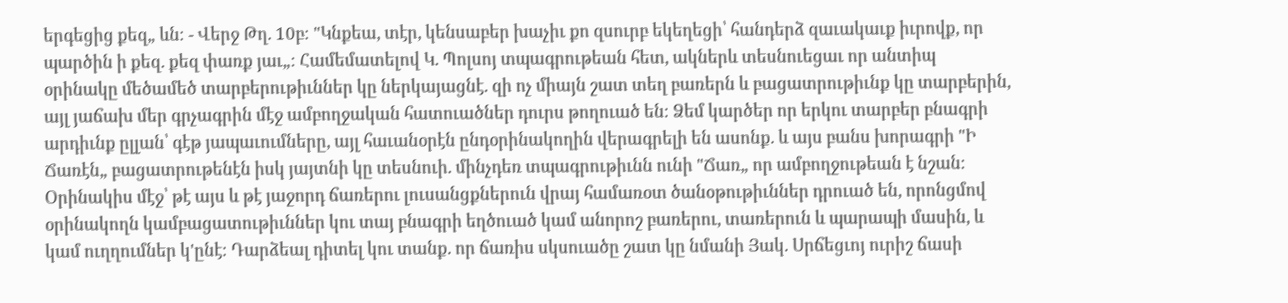երգեցից քեզ„ ևն։ - Վերջ Թղ. 10բ։ "Կնքեա, տէր, կենսաբեր խաչիւ քո զսուրբ եկեղեցի՝ հանդերձ զաւակաւք իւրովք, որ պարծին ի քեզ. քեզ փառք յաւ„։ Համեմատելով Կ. Պոլսոյ տպագրութեան հետ, ակներև տեսնուեցաւ որ անտիպ օրինակը մեծամեծ տարբերութիւններ կը ներկայացնէ. զի ոչ միայն շատ տեղ բառերն և բացատրութիւնք կը տարբերին, այլ յաճախ մեր գրչագրին մէջ ամբողջական հատուածներ դուրս թողուած են։ Ձեմ կարծեր որ երկու տարբեր բնագրի արդիւնք ըլլան՝ գէթ յապաւումները, այլ հաւանօրէն ընդօրինակողին վերագրելի են ասոնք. և այս բանս խորագրի "Ի Ճառէն„ բացատրութենէն իսկ յայտնի կը տեսնուի. մինչդեռ տպագրութիւնն ունի "Ճառ„ որ ամբողջութեան է նշան։ Օրինակիս մէջ՝ թէ այս և թէ յաջորդ ճառերու լուսանցքներուն վրայ համառօտ ծանօթութիւններ դրուած են, որոնցմով օրինակողն կամբացատութիւններ կու տայ բնագրի եղծուած կամ անորոշ բառերու, տառերուն և պարապի մասին, և կամ ուղղումներ կ'ընէ։ Դարձեալ դիտել կու տանք. որ ճառիս սկսուածը շատ կը նմանի Յակ. Սրճեցւոյ ուրիշ ճասի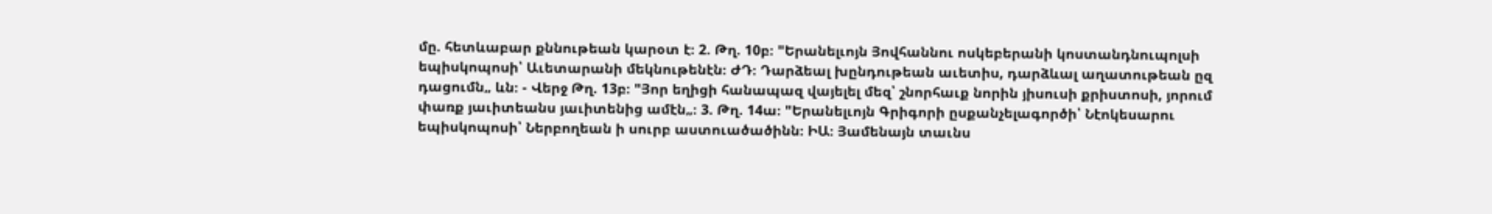մը. հետևաբար քննութեան կարօտ է։ 2. Թղ. 10բ։ "Երանելւոյն Յովհաննու ոսկեբերանի կոստանդնուպոլսի եպիսկոպոսի՝ Աւետարանի մեկնութենէն։ ԺԴ։ Դարձեալ խընդութեան աւետիս, դարձևալ աղատութեան ըզ դացումն„ ևն։ - Վերջ Թղ. 13բ։ "Յոր եղիցի հանապազ վայելել մեզ՝ շնորհաւք նորին յիսուսի քրիստոսի, յորում փառք յաւիտեանս յաւիտենից ամէն„։ 3. Թղ. 14ա։ "Երանելւոյն Գրիգորի ըսքանչելագործի՝ Նէոկեսարու եպիսկոպոսի՝ Ներբողեան ի սուրբ աստուածածինն։ ԻԱ։ Յամենայն տաւնս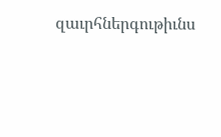զաւրհներգութիւնս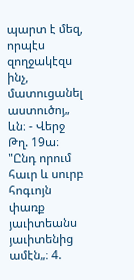պարտ է մեզ, որպէս զողջակէզս ինչ, մատուցանել աստուծոյ„ ևն։ - Վերջ Թղ. 19ա։ "Ընդ որում հաւր և սուրբ հոգւոյն փառք յաւիտեանս յաւիտենից ամէն„։ 4.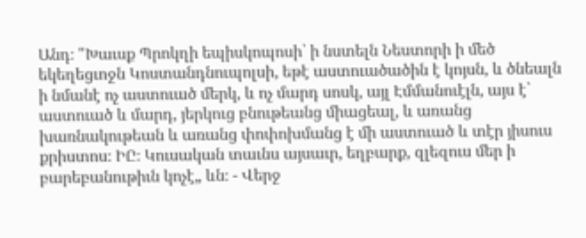Անդ։ "Խաւսք Պրոկղի եպիսկոպոսի՝ ի նստելն Նեստորի ի մեծ եկեղեցւոջն Կոստանդնուպոլսի, եթէ աստուածածին է կոյսն, և ծնեալն ի նմանէ ոչ աստուած մերկ, և ոչ մարդ սոսկ, այլ Էմմանուէլն, այս է՝ աստուած և մարդ, յերկուց բնութեանց միացեալ, և առանց խառնակութեան և առանց փոփոխմանց է մի աստուած և տէր յիսուս քրիստոս։ ԻԸ։ Կուսական տաւնս այսաւր, եղբարք, զլեզուս մեր ի բարեբանութիւն կոչէ„ ևն։ - Վերջ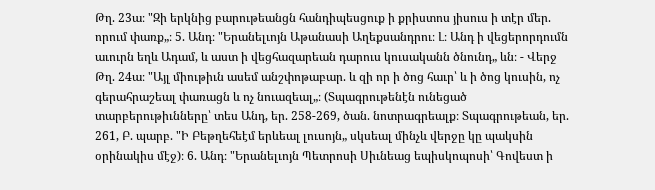Թղ. 23ա։ "Զի երկնից բարութեանցն հանդիպեսցուք ի քրիստոս յիսուս ի տէր մեր. որում փառք„։ 5. Անդ։ "Երանելւոյն Աթանասի Աղեքսանդրու։ Լ։ Անդ ի վեցերորդումն աւուրն եղև Ադամ, և աստ ի վեցհազարեան դարուս կուսականն ծնունդ„ ևն։ - Վերջ Թղ. 24ա։ "Այլ միութիւն ասեմ անշփոթաբար. և զի որ ի ծոց հաւր՝ և ի ծոց կուսին, ոչ գերահրաշեալ փառացն և ոչ նուազեալ„։ (Տպագրութենէն ունեցած տարբերութիւնները՝ տես Անդ, եր. 258-269, ծան. նոտրագրեալք։ Տպագրութեան, եր. 261, Բ. պարբ. "Ի Բեթղեհեէմ երևեալ լուսոյն„ սկսեալ մինչև վերջը կը պակսին օրինակիս մէջ)։ 6. Անդ։ "Երանելւոյն Պետրոսի Սիւնեաց եպիսկոպոսի՝ Գովեստ ի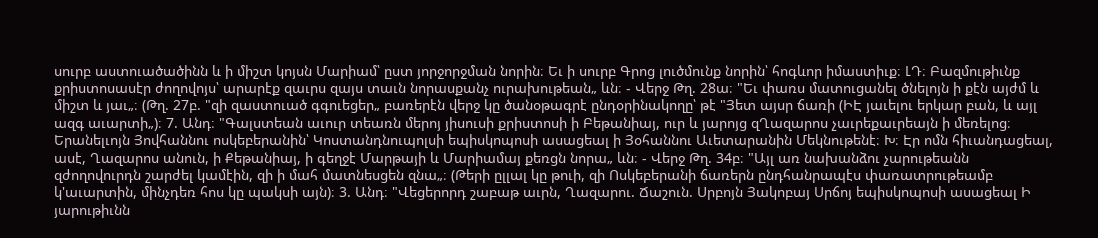սուրբ աստուածածինն և ի միշտ կոյսն Մարիամ՝ ըստ յորջորջման նորին։ Եւ ի սուրբ Գրոց լուծմունք նորին՝ հոգևոր իմաստիւք։ ԼԴ։ Բազմութիւնք քրիստոսասէր ժողովոյս՝ արարէք զաւրս զայս տաւն նորասքանչ ուրախութեան„ ևն։ - Վերջ Թղ. 28ա։ "Եւ փառս մատուցանել ծնելոյն ի քէն այժմ և միշտ և յաւ„։ (Թղ. 27բ. "զի զաստուած գգուեցեր„ բառերէն վերջ կը ծանօթագրէ ընդօրինակողը՝ թէ "Յետ այսր ճառի (ԻԷ յաւելու երկար բան, և այլ ազգ աւարտի„)։ 7. Անդ։ "Գալստեան աւուր տեառն մերոյ յիսուսի քրիստոսի ի Բեթանիայ, ուր և յարոյց զՂազարոս չաւրեքաւրեայն ի մեռելոց։ Երանելւոյն Յովհաննու ոսկեբերանին՝ Կոստանդնուպոլսի եպիսկոպոսի ասացեալ ի Յօհաննու Աւետարանին Մեկնութենէ։ Խ։ Էր ոմն հիւանդացեալ, ասէ, Ղազարոս անուն, ի Քեթանիայ, ի գեղջէ Մարթայի և Մարիամայ քեռցն նորա„ ևն։ - Վերջ Թղ. 34բ։ "Այլ առ նախանձու չարութեանն զժողովուրդն շարժել կամէին, զի ի մահ մատնեսցեն զնա„։ (Թերի ըլլալ կը թուի, զի Ոսկեբերանի ճառերն ընդհանրապէս փառատրութեամբ կ'աւարտին, մինչդեռ հոս կը պակսի այն)։ 3. Անդ։ "Վեցերորդ շաբաթ աւրն, Ղազարու. Ճաշուն. Սրբոյն Յակոբայ Սրճոյ եպիսկոպոսի ասացեալ Ի յարութիւնն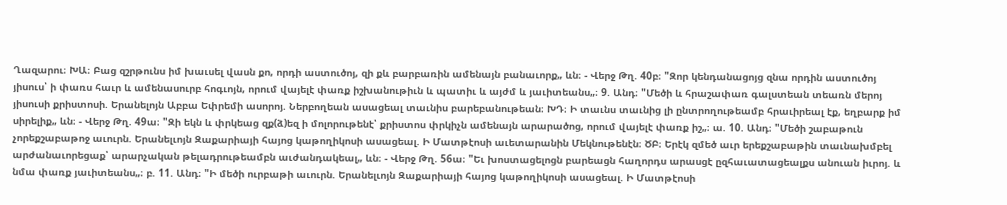Ղազարու։ ԽԱ։ Բաց զշրթունս իմ խաւսել վասն քո, որդի աստուծոյ, զի քև բարբառին ամենայն բանաւորք„ ևն։ - Վերջ Թղ. 40բ։ "Զոր կենդանացոյց զնա որդին աստուծոյ յիսուս՝ ի փառս հաւր և ամենասուրբ հոգւոյն, որում վայելէ փառք իշխանութիւն և պատիւ և այժմ և յաւիտեանս„։ 9. Անդ։ "Մեծի և հրաշափառ գալստեան տեառն մերոյ յիսուսի քրիստոսի. Երանելոյն Աբբա Եփրեմի ասորոյ. Ներբողեան ասացեալ տաւնիս բարեբանութեան։ ԽԴ։ Ի տաւնս տաւնից լի ընտրողութեամբ հրաւիրեալ էք, եղբարք իմ սիրելիք„ ևն։ - Վերջ Թղ. 49ա։ "Զի եկն և փրկեաց զք(ձ)եզ ի մոլորութենէ՝ քրիստոս փրկիչն ամենայն արարածոց, որում վայելէ փառք իշ„։ ա. 10. Անդ։ "Մեծի շաբաթուն չորեքշաբաթոջ աւուրն. Երանելւոյն Զաքարիայի հայոց կաթողիկոսի ասացեալ. Ի Մատթէոսի աւետարանին Մեկնութենէն։ ԾԲ։ Երէկ զմեծ աւր երեքշաբաթին տաւնախմբել արժանաւորեցաք՝ արարչական թելադրութեամբն աւժանդակեալ„ ևն։ - Վերջ Թղ. 56ա։ "Եւ խոստացելոցն բարեացն հաղորդս արասցէ ըզհաւատացեալքս անուան իւրոյ. և նմա փառք յաւիտեանս„։ բ. 11. Անդ։ "Ի մեծի ուրբաթի աւուրն. Երանելւոյն Զաքարիայի հայոց կաթողիկոսի ասացեալ. Ի Մատթէոսի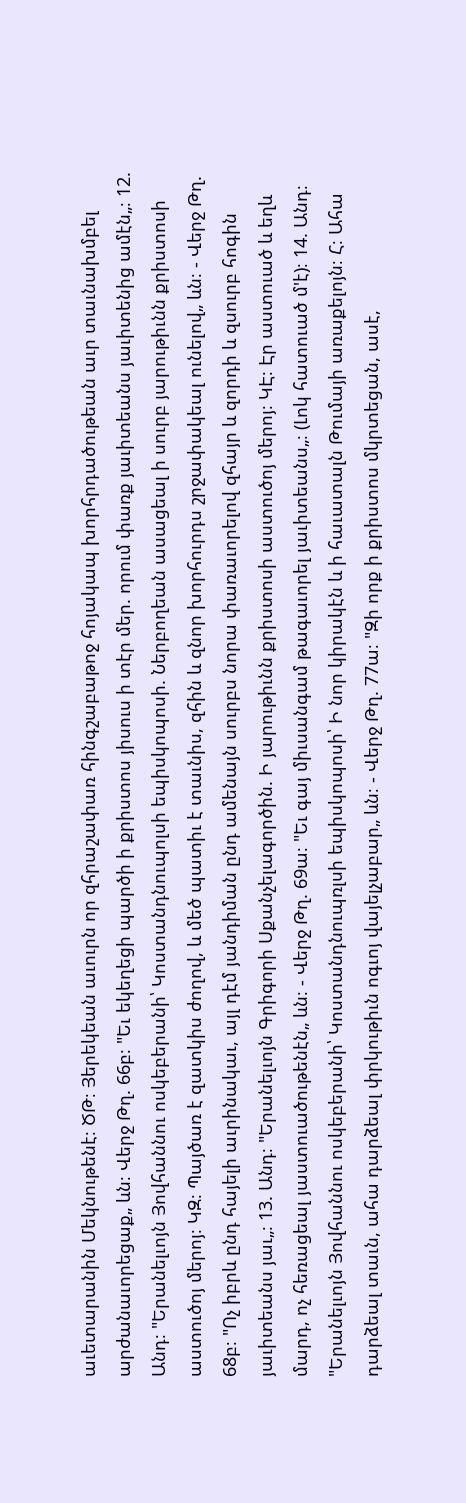աւետարանին Մեկնութենէ։ ԾԹ։ Յերեկեան աւուրն որ զհրաշափառ հինգշաբաթոջ հոյակապ խորհրդածութեան աւր տաւնախմբել արժանաւորեցաք„ ևն։ Վերջ Թղ. 66բ։ "Եւ եկեղեցի պարծի ի քրիստոս յիսուս ի տէր մեր. որում փառք յաւիտեանս յաւիտենից ամէն„։ 12. Անդ։ "Երանելւոյն Յովհաննու ոսկեբերանի՝ Կոստանդնուպոլսի եպիսկոպոսի. Ներբողեան ասացեալ ի սուրբ յարութիւնն քրիստոսի աստուծոյ մերոյ։ ԿԶ։ Պայծառ է զատկիս ժողով, և մեծ պատիւ է տաւնիս, զհին և զնոր խորհուրդս շրջափակեալ ունելով„ ևն։ - Վերջ Թղ. 68բ։ "Ոչ իբրև ընդ հայելի աւրինակաւ, այլ դէմ յանդիման ընդ ամենայն սուրբս նորա փառաւորելով զհայր և զորդի և զսուրբ հոգին յաւիտեանս յաւ„։ 13. Անդ։ "Երանելւոյն Գրիգորի Սքանչելագործին. Ի յարութիւնն քրիստոսի աստուծոյ մերոյ։ ԿԷ։ Էր աստուած և եղև մարդ, ոչ հեռացեալ յաստուածութենէն„ ևն։ - Վերջ Թղ. 69ա։ "Եւ գայ միւսանգամ թագաւորել յաւիտեանս„։ (Լոկ հատուած մ'է)։ 14. Անդ։ "Երանելւոյն Յովհաննու ոսկեբերանի՝ Կոստանդնուպռլսի եպիսկոպոսի՝ Ի նոր կիրակէն և ի հաւատալն Թումայի առաքելոյն։ Հ։ Ահա դարձեալ տաւն, ահա դարձեալ փրկութիւն ոգւոյ վայելչաբար„ ևն։ - Վերջ Թղ. 77ա։ "Զի որք ի քրիստոս մկրտեցան, ասէ,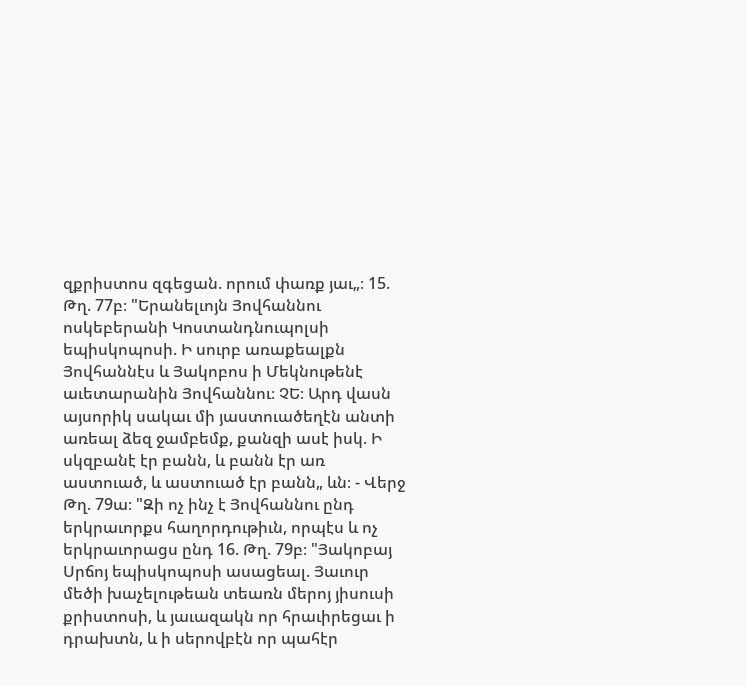զքրիստոս զգեցան. որում փառք յաւ„։ 15. Թղ. 77բ։ "Երանելւոյն Յովհաննու ոսկեբերանի Կոստանդնուպոլսի եպիսկոպոսի. Ի սուրբ առաքեալքն Յովհաննէս և Յակոբոս ի Մեկնութենէ աւետարանին Յովհաննու։ ՉԵ։ Արդ վասն այսորիկ սակաւ մի յաստուածեղէն անտի առեալ ձեզ ջամբեմք, քանզի ասէ իսկ. Ի սկզբանէ էր բանն, և բանն էր առ աստուած, և աստուած էր բանն„ ևն։ - Վերջ Թղ. 79ա։ "Զի ոչ ինչ է Յովհաննու ընդ երկրաւորքս հաղորդութիւն, որպէս և ոչ երկրաւորացս ընդ 16. Թղ. 79բ։ "Յակոբայ Սրճոյ եպիսկոպոսի ասացեալ. Յաւուր մեծի խաչելութեան տեառն մերոյ յիսուսի քրիստոսի, և յաւազակն որ հրաւիրեցաւ ի դրախտն, և ի սերովբէն որ պահէր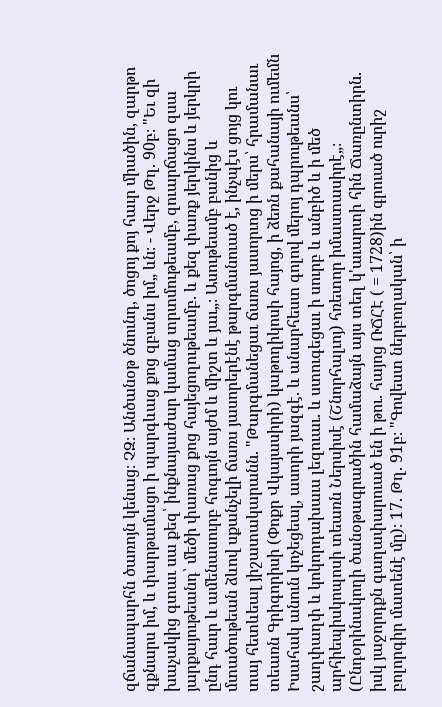զճանապարհն ծառոյն կենաց։ ՉԶ։ Անծանօթ ծնունդ, ծոցոյ քոյ հաւր միածին, զարթո զքնարս իմ, և փարթամացո ի պարգևաց քոց զբանս իմ„ ևն։ - Վերջ Թղ. 90բ։ "Եւ զի խաչակից գտաւ սա քեզ՝ ինքնայաւժար կամաց տրտմութեամբ, զուարճացո զսա յարքայութեանդ՝ մեծի փառաց քոց հայեցողութեամբ. և քեզ փառք յերկինս և յերկրի ընդ հաւր և ամենասուրբ հոգւոյն այժմ և միշտ և յաւ„։ Ասութեամբ բանից և մտածութեան ձևով սքանչելի ճառս յասորերէնէ թարգմանուած է, ինչպէս ցոյց կու տայ հետևեալ յիշատակարանն. "Թարգմանեցաւ ճառս յասորւոց ի մերս՝ հրամանաւ տեառն Գրիգորիսի (Փոքր Վկայասիրի) կաթողիկոսի հայոց, ի ձեռն քահանայի ումեմն Իսահակ անուն կոչեցեալ, ասորի յազգէ. և անարհեստ գոլով մերոյ դպրութեանս՝ շաղփաղփ և կոկորդախաւս լեզուաւ. և ստուգեցաւ ի սուրբ և անբիծ և ի մեծ արհիեպիսկոպոսի տեառն Ներսիսէ (Շնորհալւոյ) հռետոր իմաստասիրէ„։ (Ընդօրինակողի ծանօթագրածին համաձայն այս տեղ կ'աւարտի հին Ճառընտիրն. իսկ յաջորդքն գաղափարուած են ի թու. հայոց ՌՃՀԷ ( = 1728)ին գրուած ուրիշ բոլորգիր մատենէ մը)։ 17. Թղ. 91բ։ "Գովեստ ներբողական՝ ի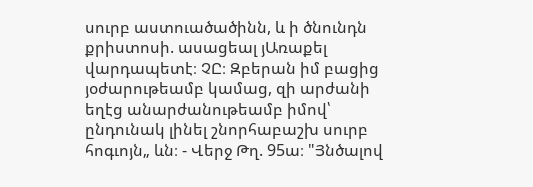սուրբ աստուածածինն, և ի ծնունդն քրիստոսի. ասացեալ յԱռաքել վարդապետէ։ ՉԸ։ Զբերան իմ բացից յօժարութեամբ կամաց, զի արժանի եղէց անարժանութեամբ իմով՝ ընդունակ լինել շնորհաբաշխ սուրբ հոգւոյն„ ևն։ - Վերջ Թղ. 95ա։ "Յնծալով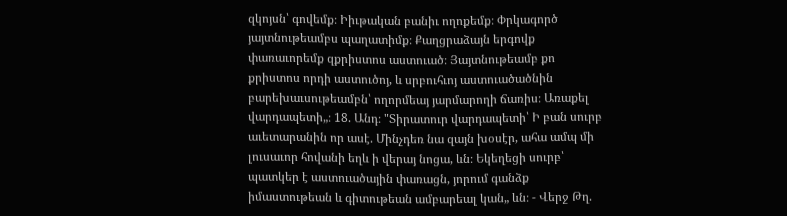զկոյսն՝ գովեմք։ Իիւթական բանիւ ողոքեմք։ Փրկագործ յայտնութեամբս պաղատիմք։ Քաղցրաձայն երգովք փառաւորեմք զքրիստոս աստուած։ Յայտնութեամբ քո քրիստոս որդի աստուծոյ, և սրբուհւոյ աստուածածնին բարեխաւսութեամբն՝ ողորմեայ յարմարողի ճառիս։ Առաքել վարդապետի„։ 18. Անդ։ "Տիրատուր վարդապետի՝ Ի բան սուրբ աւետարանին որ ասէ. Մինչդեռ նա զայն խօսէր, ահա ամպ մի լուսաւոր հովանի եղև ի վերայ նոցա, ևն։ Եկեղեցի սուրբ՝ պատկեր է աստուածային փառացն, յորում գանձք իմաստութեան և գիտութեան ամբարեալ կան„ ևն։ - Վերջ Թղ.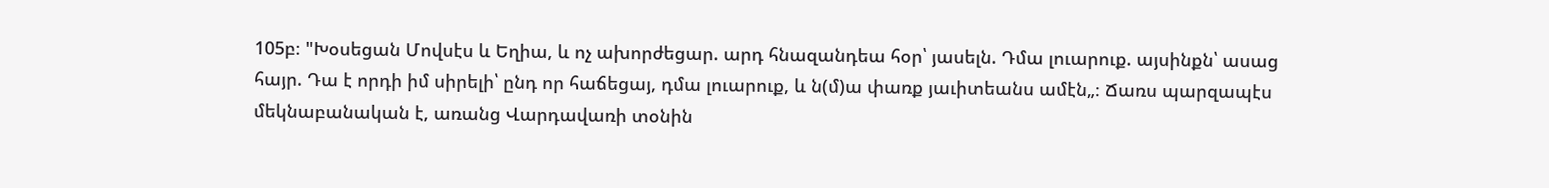105բ։ "Խօսեցան Մովսէս և Եղիա, և ոչ ախորժեցար. արդ հնազանդեա հօր՝ յասելն. Դմա լուարուք. այսինքն՝ ասաց հայր. Դա է որդի իմ սիրելի՝ ընդ որ հաճեցայ, դմա լուարուք, և ն(մ)ա փառք յաւիտեանս ամէն„։ Ճառս պարզապէս մեկնաբանական է, առանց Վարդավառի տօնին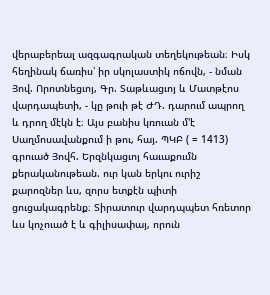վերաբերեալ ազգագրական տեղեկութեան։ Իսկ հեղինակ ճառիս՝ իր սկոլաստիկ ոճովն, - նման Յով. Որոտնեցւոյ, Գր. Տաթևացւոյ և Մատթէոս վարդապետի, - կը թուի թէ ԺԴ. դարում ապրող և դրող մէկն է։ Այս բանիս կռուան մ'է Սաղմոսավանքում ի թու, հայ. ՊԿԲ ( = 1413) գրուած Յովհ. Երզնկացւոյ հաւաքումն քերականութեան. ուր կան երկու ուրիշ քարոզներ ևս, զորս ետքէն պիտի ցուցակագրենք։ Տիրատուր վարդպպետ հռետոր ևս կոչուած է և գիլիսափայ, որուն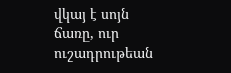վկայ է սոյն ճառը, ուր ուշադրութեան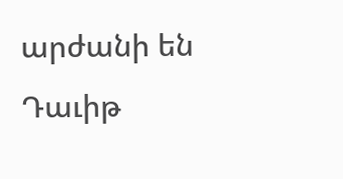արժանի են Դաւիթ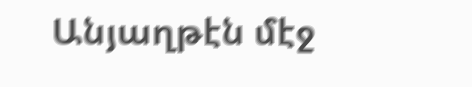Անյաղթէն մէջ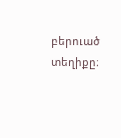բերուած տեղիքը։